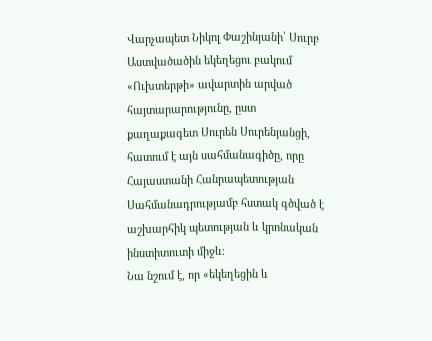Վարչապետ Նիկոլ Փաշինյանի՝ Սուրբ Աստվածածին եկեղեցու բակում «Ուխտերթի» ավարտին արված հայտարարությունը, ըստ քաղաքագետ Սուրեն Սուրենյանցի, հատում է այն սահմանագիծը, որը Հայաստանի Հանրապետության Սահմանադրությամբ հստակ գծված է աշխարհիկ պետության և կրոնական ինստիտուտի միջև։
Նա նշում է, որ «եկեղեցին և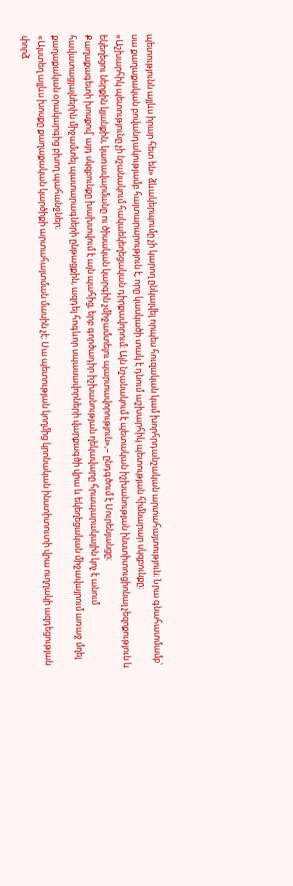պետությունն այլևս իրար հետ են» ձևակերպումը չի կարող ընկալվել որպես հուզական կամ խորհրդանշական արտահայտություն։ Նրա գնահատմամբ՝ սա քաղաքական բովանդակությամբ հայտարարություն է, որը կասկածի տակ է դնում աշխարհիկ պետության հիմնարար սկզբունքը։
«Աշխարհիկ պետությունը չի նշանակում հակաեկեղեցական դիրքավորում։ Այն նշանակում է պետական իշխանության ինստիտուցիոնալ չեզոքություն և եկեղեցու ներքին կյանքին, կառավարմանը ու ծիսական կարգին չմիջամտելու պարտավորություն»,– ընդգծում է Սուրենյանցը։
Քաղաքագետի խոսքով՝ այդ սկզբունքը խախտվում է այն պահից, երբ գործադիր իշխանության ղեկավարը հրապարակային կոչ է անում հավատացյալներին միջամտել պատարագների ընթացքին, ազդել հոգևոր սպասավորների վարքագծի վրա և եկեղեցական միջավայրում առաջ մղել քաղաքական օրակարգից բխող պահանջներ։
«Այստեղ այլևս խոսքը քաղաքական կարծիքի արտահայտման մասին չէ։ Սա պետության կողմից կրոնական ինստիտուտի վրա ուղղակի ազդեցության փորձ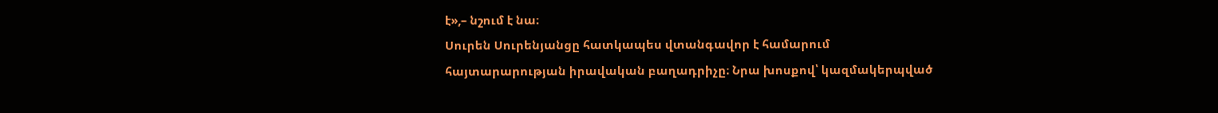է»,– նշում է նա։
Սուրեն Սուրենյանցը հատկապես վտանգավոր է համարում հայտարարության իրավական բաղադրիչը։ Նրա խոսքով՝ կազմակերպված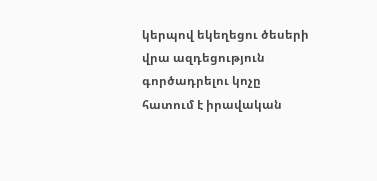կերպով եկեղեցու ծեսերի վրա ազդեցություն գործադրելու կոչը հատում է իրավական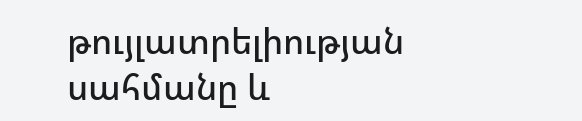թույլատրելիության սահմանը և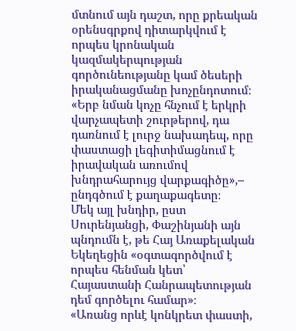մտնում այն դաշտ, որը քրեական օրենսգրքով դիտարկվում է որպես կրոնական կազմակերպության գործունեությանը կամ ծեսերի իրականացմանը խոչընդոտում։
«Երբ նման կոչը հնչում է երկրի վարչապետի շուրթերով, դա դառնում է լուրջ նախադեպ, որը փաստացի լեգիտիմացնում է իրավական առումով խնդրահարույց վարքագիծը»,– ընդգծում է քաղաքագետը։
Մեկ այլ խնդիր, ըստ Սուրենյանցի, Փաշինյանի այն պնդումն է, թե Հայ Առաքելական Եկեղեցին «օգտագործվում է որպես հենման կետ՝ Հայաստանի Հանրապետության դեմ գործելու համար»։
«Առանց որևէ կոնկրետ փաստի,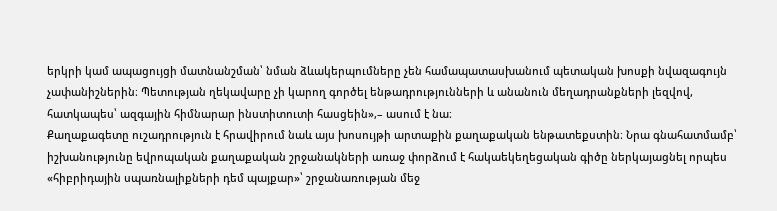երկրի կամ ապացույցի մատնանշման՝ նման ձևակերպումները չեն համապատասխանում պետական խոսքի նվազագույն չափանիշներին։ Պետության ղեկավարը չի կարող գործել ենթադրությունների և անանուն մեղադրանքների լեզվով, հատկապես՝ ազգային հիմնարար ինստիտուտի հասցեին»,– ասում է նա։
Քաղաքագետը ուշադրություն է հրավիրում նաև այս խոսույթի արտաքին քաղաքական ենթատեքստին։ Նրա գնահատմամբ՝ իշխանությունը եվրոպական քաղաքական շրջանակների առաջ փորձում է հակաեկեղեցական գիծը ներկայացնել որպես «հիբրիդային սպառնալիքների դեմ պայքար»՝ շրջանառության մեջ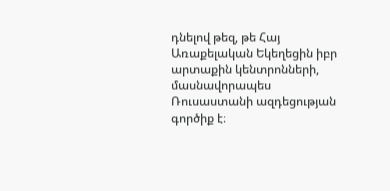դնելով թեզ, թե Հայ Առաքելական Եկեղեցին իբր արտաքին կենտրոնների, մասնավորապես Ռուսաստանի ազդեցության գործիք է։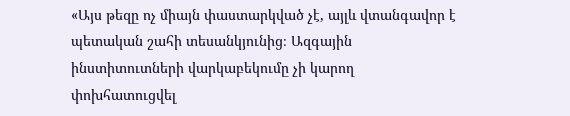«Այս թեզը ոչ միայն փաստարկված չէ, այլև վտանգավոր է պետական շահի տեսանկյունից։ Ազգային ինստիտուտների վարկաբեկումը չի կարող փոխհատուցվել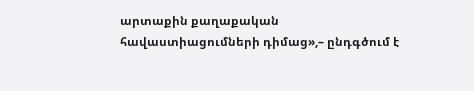արտաքին քաղաքական հավաստիացումների դիմաց»,– ընդգծում է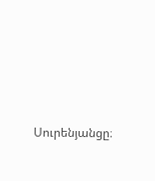Սուրենյանցը։